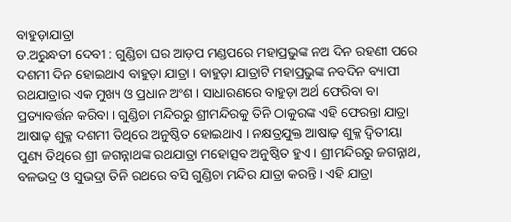ବାହୁଡ଼ାଯାତ୍ରା
ଡ.ଅରୁନ୍ଧତୀ ଦେବୀ : ଗୁଣ୍ଡିଚା ଘର ଆଡ଼ପ ମଣ୍ଡପରେ ମହାପ୍ରଭୁଙ୍କ ନଅ ଦିନ ରହଣୀ ପରେ ଦଶମୀ ଦିନ ହୋଇଥାଏ ବାହୁଡ଼ା ଯାତ୍ରା । ବାହୁଡ଼ା ଯାତ୍ରାଟି ମହାପ୍ରଭୁଙ୍କ ନବଦିନ ବ୍ୟାପୀ ରଥଯାତ୍ରାର ଏକ ମୁଖ୍ୟ ଓ ପ୍ରଧାନ ଅଂଶ । ସାଧାରଣରେ ବାହୁଡ଼ା ଅର୍ଥ ଫେରିବା ବା ପ୍ରତ୍ୟାବର୍ତ୍ତନ କରିବା । ଗୁଣ୍ଡିଚା ମନ୍ଦିରରୁ ଶ୍ରୀମନ୍ଦିରକୁ ତିନି ଠାକୁରଙ୍କ ଏହି ଫେରନ୍ତା ଯାତ୍ରା ଆଷାଢ଼ ଶୁକ୍ଳ ଦଶମୀ ତିଥିରେ ଅନୁଷ୍ଠିତ ହୋଇଥାଏ । ନକ୍ଷତ୍ରଯୁକ୍ତ ଆଷାଢ଼ ଶୁକ୍ଳ ଦ୍ୱିତୀୟା ପୁଣ୍ୟ ତିଥିରେ ଶ୍ରୀ ଜଗନ୍ନାଥଙ୍କ ରଥଯାତ୍ରା ମହୋତ୍ସବ ଅନୁଷ୍ଠିତ ହୁଏ । ଶ୍ରୀମନ୍ଦିରରୁ ଜଗନ୍ନାଥ, ବଳଭଦ୍ର ଓ ସୁଭଦ୍ରା ତିନି ରଥରେ ବସି ଗୁଣ୍ଡିଚା ମନ୍ଦିର ଯାତ୍ରା କରନ୍ତି । ଏହି ଯାତ୍ରା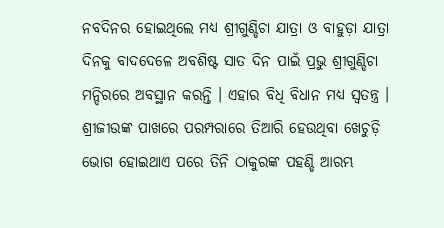ନବଦିନର ହୋଇଥିଲେ ମଧ୍ୟ ଶ୍ରୀଗୁଣ୍ଡିଚା ଯାତ୍ରା ଓ ବାହୁଡ଼ା ଯାତ୍ରା ଦିନକୁ ବାଦଦେଳେ ଅବଶିଷ୍ଟ ସାତ ଦିନ ପାଇଁ ପ୍ରଭୁ ଶ୍ରୀଗୁଣ୍ଡିଚା ମନ୍ଦିରରେ ଅବସ୍ଥାନ କରନ୍ତି । ଏହାର ବିଧି ବିଧାନ ମଧ୍ୟ ସ୍ୱତନ୍ତ୍ର । ଶ୍ରୀଜୀଉଙ୍କ ପାଖରେ ପରମ୍ପରାରେ ତିଆରି ହେଉଥିବା ଖେଚୁଡ଼ି ଭୋଗ ହୋଇଥାଏ ପରେ ତିନି ଠାକୁରଙ୍କ ପହଣ୍ଡି ଆରମ୍ଭ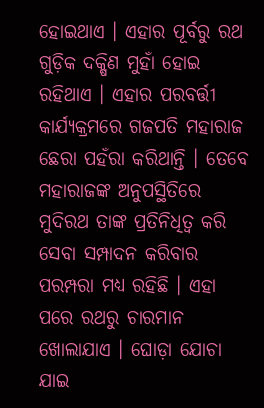ହୋଇଥାଏ । ଏହାର ପୂର୍ବରୁ ରଥ ଗୁଡ଼ିକ ଦକ୍ଷିଣ ମୁହାଁ ହୋଇ ରହିଥାଏ । ଏହାର ପରବର୍ତ୍ତୀ କାର୍ଯ୍ୟକ୍ରମରେ ଗଜପତି ମହାରାଜ ଛେରା ପହଁରା କରିଥାନ୍ତି । ତେବେ ମହାରାଜଙ୍କ ଅନୁପସ୍ଥିତିରେ ମୁଦିରଥ ତାଙ୍କ ପ୍ରତିନିଧିତ୍ୱ କରି ସେବା ସମ୍ପାଦନ କରିବାର ପରମ୍ପରା ମଧ୍ୟ ରହିଛି । ଏହା ପରେ ରଥରୁ ଚାରମାନ ଖୋଲାଯାଏ । ଘୋଡ଼ା ଯୋଚା ଯାଇ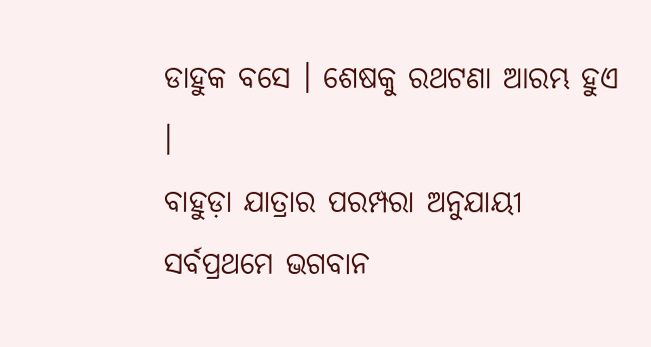ଡାହୁକ ବସେ । ଶେଷକୁ ରଥଟଣା ଆରମ୍ଭ ହୁଏ ।
ବାହୁଡ଼ା ଯାତ୍ରାର ପରମ୍ପରା ଅନୁଯାୟୀ ସର୍ବପ୍ରଥମେ ଭଗବାନ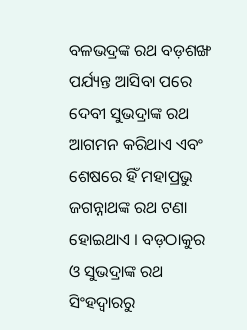ବଳଭଦ୍ରଙ୍କ ରଥ ବଡ଼ଶଙ୍ଖ ପର୍ଯ୍ୟନ୍ତ ଆସିବା ପରେ ଦେବୀ ସୁଭଦ୍ରାଙ୍କ ରଥ ଆଗମନ କରିଥାଏ ଏବଂ ଶେଷରେ ହିଁ ମହାପ୍ରଭୁ ଜଗନ୍ନାଥଙ୍କ ରଥ ଟଣା ହୋଇଥାଏ । ବଡ଼ଠାକୁର ଓ ସୁଭଦ୍ରାଙ୍କ ରଥ ସିଂହଦ୍ୱାରରୁ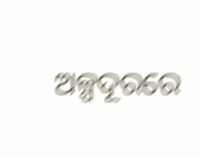ଅଳ୍ପଦୂରରେ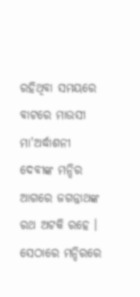ରହିଥିବା ସମୟରେ ବାଟରେ ମାଉସୀ ମା'ଅର୍ଦ୍ଧାଶନୀ ଦେବୀଙ୍କ ମନ୍ଦିର ଆଗରେ ଜଗନ୍ନାଥଙ୍କ ରଥ ଅଟକି ରହେ । ସେଠାରେ ମନ୍ଦିରରେ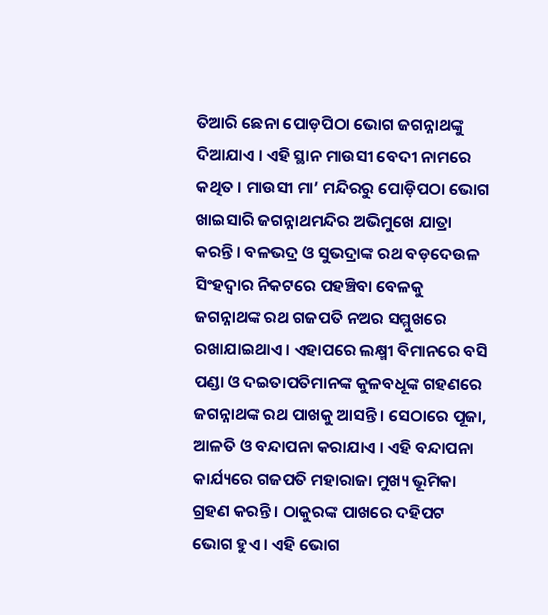ତିଆରି ଛେନା ପୋଡ଼ପିଠା ଭୋଗ ଜଗନ୍ନାଥଙ୍କୁ ଦିଆଯାଏ । ଏହି ସ୍ଥାନ ମାଉସୀ ବେଦୀ ନାମରେ କଥିତ । ମାଉସୀ ମା’ ମନ୍ଦିରରୁ ପୋଡ଼ିପଠା ଭୋଗ ଖାଇସାରି ଜଗନ୍ନାଥମନ୍ଦିର ଅଭିମୁଖେ ଯାତ୍ରା କରନ୍ତି । ବଳଭଦ୍ର ଓ ସୁଭଦ୍ରାଙ୍କ ରଥ ବଡ଼ଦେଉଳ ସିଂହଦ୍ୱାର ନିକଟରେ ପହଞ୍ଚିବା ବେଳକୁ ଜଗନ୍ନାଥଙ୍କ ରଥ ଗଜପତି ନଅର ସମ୍ମୁଖରେ ରଖାଯାଇଥାଏ । ଏହାପରେ ଲକ୍ଷ୍ମୀ ବିମାନରେ ବସି ପଣ୍ଡା ଓ ଦଇତାପତିମାନଙ୍କ କୁଳବଧୂଙ୍କ ଗହଣରେ ଜଗନ୍ନାଥଙ୍କ ରଥ ପାଖକୁ ଆସନ୍ତି । ସେଠାରେ ପୂଜା, ଆଳତି ଓ ବନ୍ଦାପନା କରାଯାଏ । ଏହି ବନ୍ଦାପନା କାର୍ଯ୍ୟରେ ଗଜପତି ମହାରାଜା ମୁଖ୍ୟ ଭୂମିକା ଗ୍ରହଣ କରନ୍ତି । ଠାକୁରଙ୍କ ପାଖରେ ଦହିପଟ ଭୋଗ ହୁଏ । ଏହି ଭୋଗ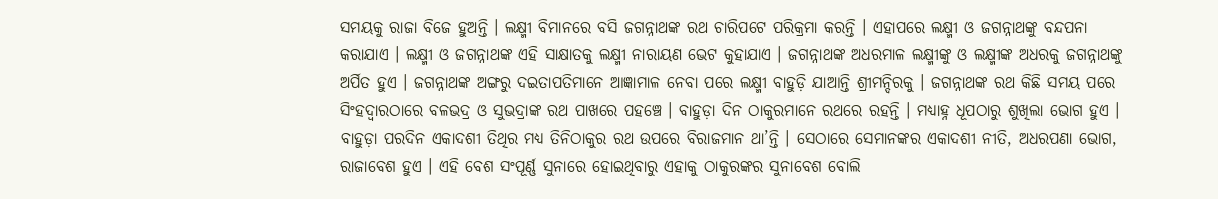ସମୟକୁ ରାଜା ବିଜେ ହୁଅନ୍ତି । ଲକ୍ଷ୍ମୀ ବିମାନରେ ବସି ଜଗନ୍ନାଥଙ୍କ ରଥ ଚାରିପଟେ ପରିକ୍ରମା କରନ୍ତି । ଏହାପରେ ଲକ୍ଷ୍ମୀ ଓ ଜଗନ୍ନାଥଙ୍କୁ ବନ୍ଦପନା କରାଯାଏ । ଲକ୍ଷ୍ମୀ ଓ ଜଗନ୍ନାଥଙ୍କ ଏହି ସାକ୍ଷାତକୁ ଲକ୍ଷ୍ମୀ ନାରାୟଣ ଭେଟ କୁହାଯାଏ । ଜଗନ୍ନାଥଙ୍କ ଅଧରମାଳ ଲକ୍ଷ୍ମୀଙ୍କୁ ଓ ଲକ୍ଷ୍ମୀଙ୍କ ଅଧରକୁ ଜଗନ୍ନାଥଙ୍କୁ ଅର୍ପିତ ହୁଏ । ଜଗନ୍ନାଥଙ୍କ ଅଙ୍ଗରୁ ଦଇତାପତିମାନେ ଆଜ୍ଞାମାଳ ନେବା ପରେ ଲକ୍ଷ୍ମୀ ବାହୁଡ଼ି ଯାଆନ୍ତି ଶ୍ରୀମନ୍ଦିରକୁ । ଜଗନ୍ନାଥଙ୍କ ରଥ କିଛି ସମୟ ପରେ ସିଂହଦ୍ୱାରଠାରେ ବଳଭଦ୍ର ଓ ସୁଭଦ୍ରାଙ୍କ ରଥ ପାଖରେ ପହଞ୍ଚେ । ବାହୁଡ଼ା ଦିନ ଠାକୁରମାନେ ରଥରେ ରହନ୍ତି । ମଧ୍ୟାହ୍ନ ଧୂପଠାରୁ ଶୁଖିଲା ଭୋଗ ହୁଏ । ବାହୁଡ଼ା ପରଦିନ ଏକାଦଶୀ ତିଥିର ମଧ୍ୟ ତିନିଠାକୁର ରଥ ଉପରେ ବିରାଜମାନ ଥା’ନ୍ତି । ସେଠାରେ ସେମାନଙ୍କର ଏକାଦଶୀ ନୀତି, ଅଧରପଣା ଭୋଗ, ରାଜାବେଶ ହୁଏ । ଏହି ବେଶ ସଂପୂର୍ଣ୍ଣ ସୁନାରେ ହୋଇଥିବାରୁ ଏହାକୁ ଠାକୁରଙ୍କର ସୁନାବେଶ ବୋଲି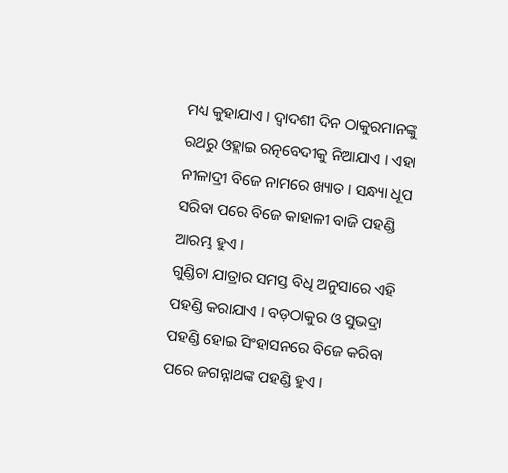ମଧ୍ୟ କୁହାଯାଏ । ଦ୍ୱାଦଶୀ ଦିନ ଠାକୁରମାନଙ୍କୁ ରଥରୁ ଓହ୍ଲାଇ ରତ୍ନବେଦୀକୁ ନିଆଯାଏ । ଏହା ନୀଳାଦ୍ରୀ ବିଜେ ନାମରେ ଖ୍ୟାତ । ସନ୍ଧ୍ୟା ଧୂପ ସରିବା ପରେ ବିଜେ କାହାଳୀ ବାଜି ପହଣ୍ଡି ଆରମ୍ଭ ହୁଏ ।
ଗୁଣ୍ଡିଚା ଯାତ୍ରାର ସମସ୍ତ ବିଧି ଅନୁସାରେ ଏହି ପହଣ୍ଡି କରାଯାଏ । ବଡ଼ଠାକୁର ଓ ସୁଭଦ୍ରା ପହଣ୍ଡି ହୋଇ ସିଂହାସନରେ ବିଜେ କରିବା ପରେ ଜଗନ୍ନାଥଙ୍କ ପହଣ୍ଡି ହୁଏ ।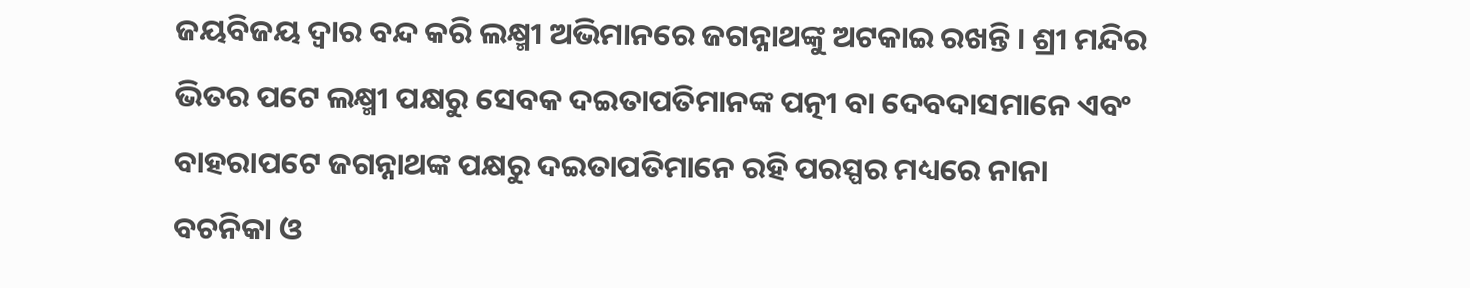ଜୟବିଜୟ ଦ୍ୱାର ବନ୍ଦ କରି ଲକ୍ଷ୍ମୀ ଅଭିମାନରେ ଜଗନ୍ନାଥଙ୍କୁ ଅଟକାଇ ରଖନ୍ତି । ଶ୍ରୀ ମନ୍ଦିର ଭିତର ପଟେ ଲକ୍ଷ୍ମୀ ପକ୍ଷରୁ ସେବକ ଦଇତାପତିମାନଙ୍କ ପତ୍ନୀ ବା ଦେବଦାସମାନେ ଏବଂ ବାହରାପଟେ ଜଗନ୍ନାଥଙ୍କ ପକ୍ଷରୁ ଦଇତାପତିମାନେ ରହି ପରସ୍ପର ମଧ୍ୟରେ ନାନା ବଚନିକା ଓ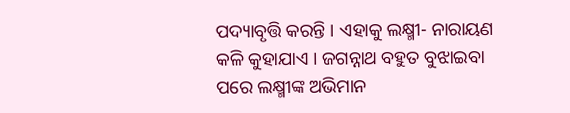ପଦ୍ୟାବୃତ୍ତି କରନ୍ତି । ଏହାକୁ ଲକ୍ଷ୍ମୀ- ନାରାୟଣ କଳି କୁହାଯାଏ । ଜଗନ୍ନାଥ ବହୁତ ବୁଝାଇବା ପରେ ଲକ୍ଷ୍ମୀଙ୍କ ଅଭିମାନ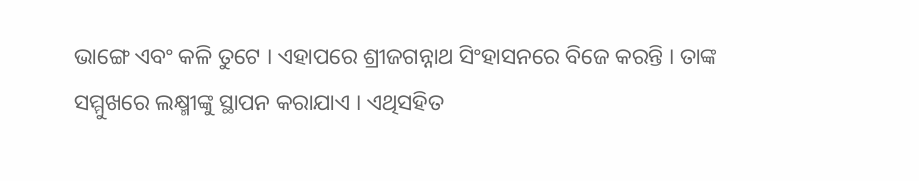ଭାଙ୍ଗେ ଏବଂ କଳି ତୁଟେ । ଏହାପରେ ଶ୍ରୀଜଗନ୍ନାଥ ସିଂହାସନରେ ବିଜେ କରନ୍ତି । ତାଙ୍କ ସମ୍ମୁଖରେ ଲକ୍ଷ୍ମୀଙ୍କୁ ସ୍ଥାପନ କରାଯାଏ । ଏଥିସହିତ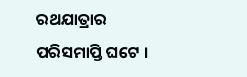ରଥଯାତ୍ରାର ପରିସମାପ୍ତି ଘଟେ ।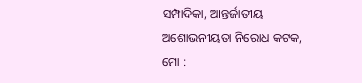ସମ୍ପାଦିକା, ଆନ୍ତର୍ଜାତୀୟ ଅଶୋଭନୀୟତା ନିରୋଧ କଟକ, ମୋ :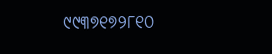୯୯୩୭୧୭୨୮୧୦